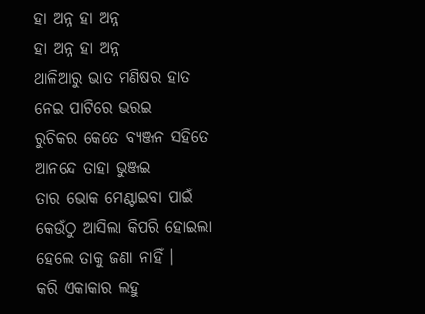ହା ଅନ୍ନ ହା ଅନ୍ନ
ହା ଅନ୍ନ ହା ଅନ୍ନ
ଥାଳିଆରୁ ଭାତ ମଣିଷର ହାତ
ନେଇ ପାଟିରେ ଭରଇ
ରୁଚିକର କେତେ ବ୍ୟଞ୍ଜନ ସହିତେ
ଆନନ୍ଦେ ତାହା ଭୁଞ୍ଜଇ
ତାର ଭୋକ ମେଣ୍ଟାଇବା ପାଇଁ
କେଉଁଠୁ ଆସିଲା କିପରି ହୋଇଲା
ହେଲେ ତାକୁ ଜଣା ନାହିଁ ।
କରି ଏକାକାର ଲହୁ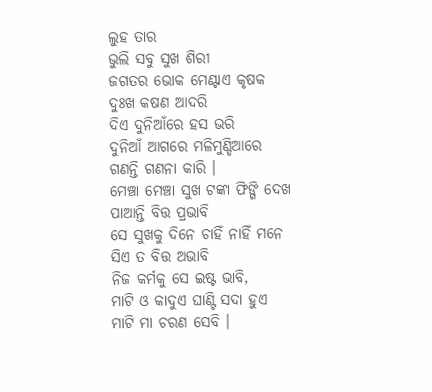ଲୁହ ତାର
ଭୁଲି ସବୁ ସୁଖ ଶିରୀ
ଜଗତର ଭୋକ ମେଣ୍ଟାଏ କୃଷକ
ଦୁଃଖ କଷଣ ଆଦରି
ଦିଏ ଦୁନିଆଁରେ ହସ ଭରି
ଦୁନିଆଁ ଆଗରେ ମଳିମୁଣ୍ଡିଆରେ
ଗଣନ୍ତି ଗଣନା କାରି ।
ମେଞ୍ଚା ମେଞ୍ଚା ସୁଖ ଟଙ୍କା ଫିଙ୍ଗି ଦେଖ
ପାଆନ୍ତି ବିତ୍ତ ପ୍ରଭାବି
ସେ ସୁଖକୁ ଦିନେ ଚାହିଁ ନାହିଁ ମନେ
ସିଏ ତ ବିତ୍ତ ଅଭାବି
ନିଜ କର୍ମକୁ ସେ ଇଷ୍ଟ ଭାବି,
ମାଟି ଓ କାଦୁଏ ଘାଣ୍ଟି ସଦା ହୁଏ
ମାଟି ମା ଚରଣ ସେବି ।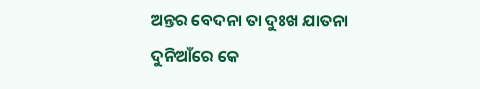ଅନ୍ତର ବେଦନା ତା ଦୁଃଖ ଯାତନା
ଦୁନିଆଁରେ କେ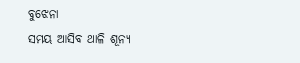ବୁଝେନା
ସମୟ ଆସିବ ଥାଳି ଶୂନ୍ୟ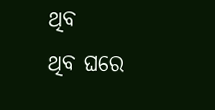ଥିବ
ଥିବ ଘରେ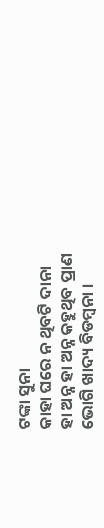ଟଙ୍କା ସୁନା
କାହା ଘରେ ନ ଥିବଟି ଦାନା
ହା ଅନ୍ନ ହା ଅନ୍ନ କହୁଥିବ ପ୍ରାଣ
ଭୋଗି ଖାଦ୍ୟ ବିଡମ୍ବନା ।